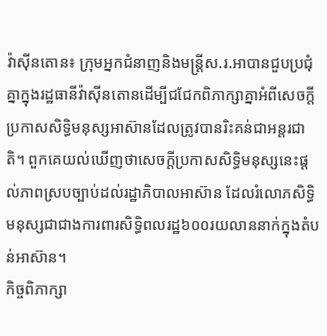វ៉ាស៊ីនតោន៖ ក្រុមអ្នកជំនាញនិងមន្ត្រីស.រ.អាបានជួបប្រជុំគ្នាក្នុងរដ្ឋធានីវ៉ាស៊ីនតោនដើម្បីជជែកពិភាក្សាគ្នាអំពីសេចក្តីប្រកាសសិទ្ធិមនុស្សអាស៊ានដែលត្រូវបានរិះគន់ជាអន្តរជាតិ។ ពួកគេយល់ឃើញថាសេចក្តីប្រកាសសិទ្ធិមនុស្សនេះផ្តល់ភាពស្របច្បាប់ដល់រដ្ឋាភិបាលអាស៊ាន ដែលរំលោភសិទ្ធិមនុស្សជាជាងការពារសិទ្ធិពលរដ្ឋ៦០០រយលាននាក់ក្នុងតំបន់អាស៊ាន។
កិច្ចពិភាក្សា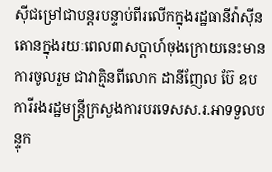ស៊ីជម្រៅជាបន្តរបន្ទាប់ពីរលើកក្នុងរដ្ឋធានីវ៉ាស៊ីនតោនក្នុងរយៈពេល៣សប្តាហ៍ចុងក្រោយនេះមានការចូលរួម ជាវាគ្មិនពីលោក ដានីញែល ប៊ែ ឧបការីរងរដ្ឋមន្ត្រីក្រសួងការបរទេសស.រ.អាទទួលបន្ទុក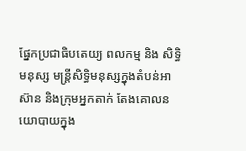ផ្នែកប្រជាធិបតេយ្យ ពលកម្ម និង សិទ្ធិមនុស្ស មន្ត្រីសិទ្ធិមនុស្សក្នុងតំបន់អាស៊ាន និងក្រុមអ្នកតាក់ តែងគោលនយោបាយក្នុង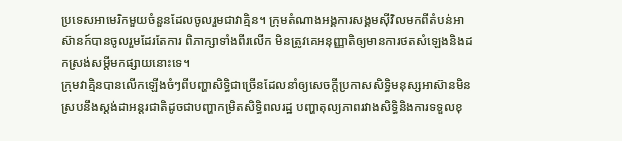ប្រទេសអាមេរិកមួយចំនួនដែលចូលរួមជាវាគ្មិន។ ក្រុមតំណាងអង្គការសង្គមស៊ីវិលមកពីតំបន់អាស៊ានក៍បានចូលរួមដែរតែការ ពិភាក្សាទាំងពីរលើក មិនត្រូវគេអនុញ្ញាតិឲ្យមានការថតសំឡេងនិងដកស្រង់សម្តីមកផ្សាយនោះទេ។
ក្រុមវាគ្មិនបានលើកឡើងចំៗពីបញ្ហាសិទ្ធិជាច្រើនដែលនាំឲ្យសេចក្តីប្រកាសសិទ្ធិមនុស្សអាស៊ានមិនស្របនឹងស្តង់ដាអន្តរជាតិដូចជាបញ្ហាកម្រិតសិទ្ធិពលរដ្ឋ បញ្ហាតុល្យភាពរវាងសិទ្ធិនិងការទទួលខុ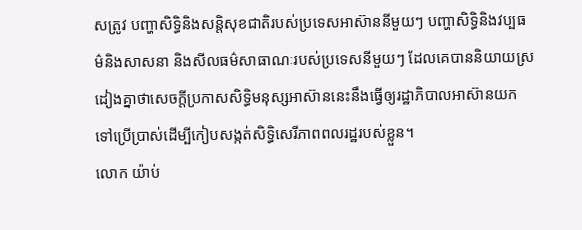សត្រូវ បញ្ហាសិទ្ធិនិងសន្តិសុខជាតិរបស់ប្រទេសអាស៊ាននីមួយៗ បញ្ហាសិទ្ធិនិងវប្បធម៌និងសាសនា និងសីលធម៌សាធាណៈរបស់ប្រទេសនីមួយៗ ដែលគេបាននិយាយស្រដៀងគ្នាថាសេចក្តីប្រកាសសិទ្ធិមនុស្សអាស៊ាននេះនឹងធ្វើឲ្យរដ្ឋាភិបាលអាស៊ានយកទៅប្រើប្រាស់ដើម្បីកៀបសង្កត់សិទ្ធិសេរីភាពពលរដ្ឋរបស់ខ្លួន។
លោក យ៉ាប់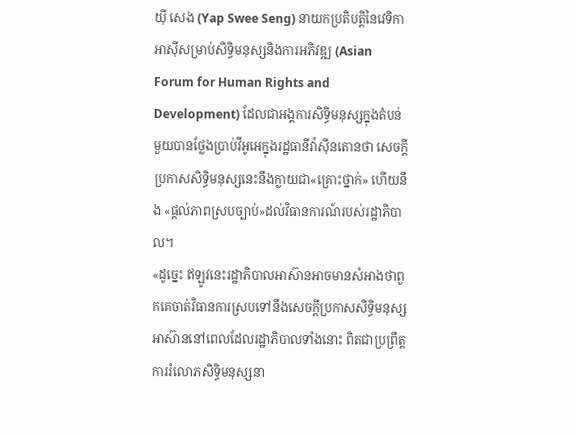យ៉ី សេង (Yap Swee Seng) នាយកប្រតិបត្តិនៃវេទិកាអាស៊ីសម្រាប់សិទ្ធិមនុស្សនិងការអភិវឌ្ឍ (Asian Forum for Human Rights and Development) ដែលជាអង្គការសិទ្ធិមនុស្សក្នុងតំបន់មួយបានថ្លែងប្រាប់វីអូអេក្នុងរដ្ឋធានីវ៉ាស៊ីនតោនថា សេចក្តីប្រកាសសិទ្ធិមនុស្សនេះនឹងក្លាយជា«គ្រោះថ្នាក់» ហើយនឹង «ផ្តល់ភាពស្របច្បាប់»ដល់វិធានការណ៍របស់រដ្ឋាភិបាល។
«ដូច្នេះ ឥឡូវនេះរដ្ឋាភិបាលអាស៊ានអាចមានសំអាងថាពួកគេចាត់វិធានការស្របទៅនឹងសេចក្តីប្រកាសសិទ្ធិមនុស្សអាស៊ាននៅពេលដែលរដ្ឋាភិបាលទាំងនោះ ពិតជាប្រព្រឹត្តការរំលោភសិទ្ធិមនុស្សនា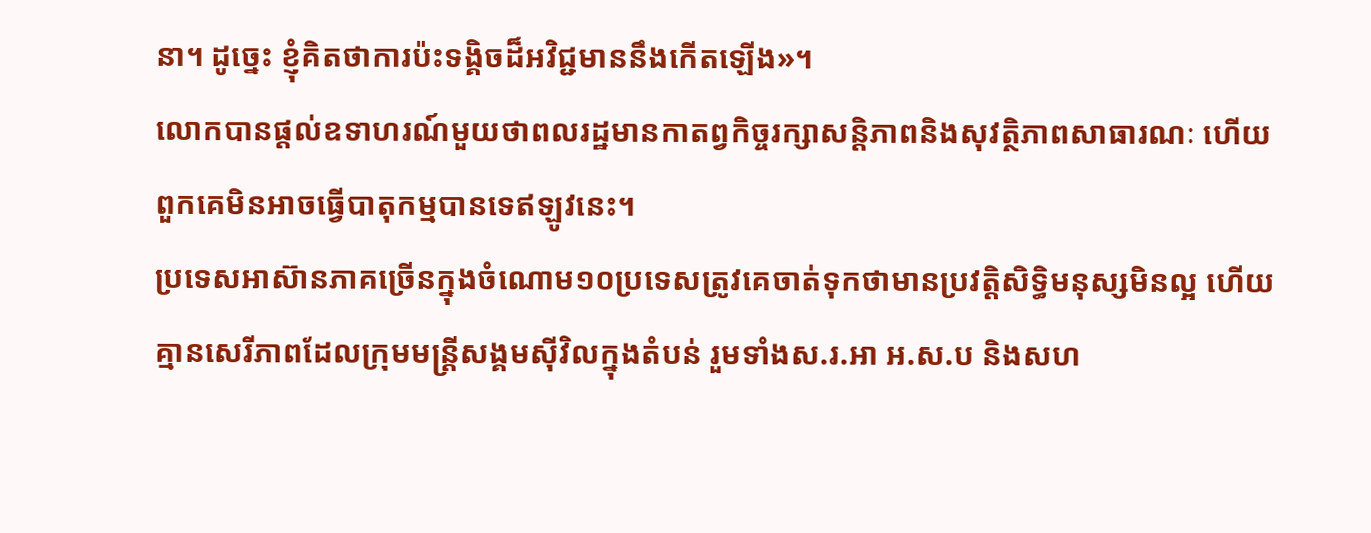នា។ ដូច្នេះ ខ្ញុំគិតថាការប៉ះទង្គិចដ៏អវិជ្ជមាននឹងកើតឡើង»។
លោកបានផ្តល់ឧទាហរណ៍មួយថាពលរដ្ឋមានកាតព្វកិច្ចរក្សាសន្តិភាពនិងសុវត្ថិភាពសាធារណៈ ហើយពួកគេមិនអាចធ្វើបាតុកម្មបានទេឥឡូវនេះ។
ប្រទេសអាស៊ានភាគច្រើនក្នុងចំណោម១០ប្រទេសត្រូវគេចាត់ទុកថាមានប្រវត្តិសិទ្ធិមនុស្សមិនល្អ ហើយគ្មានសេរីភាពដែលក្រុមមន្ត្រីសង្គមស៊ីវិលក្នុងតំបន់ រួមទាំងស.រ.អា អ.ស.ប និងសហ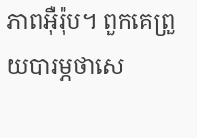ភាពអ៊ឺរ៉ុប។ ពួកគេព្រួយបារម្ភថាសេ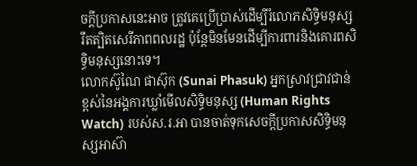ចក្តីប្រកាសនេះអាច ត្រូវគេប្រើប្រាស់ដើម្បីរំលោភសិទ្ធិមនុស្ស រឹតត្បិតសេរីភាពពលរដ្ឋ ប៉ុន្តែមិនមែនដើម្បីការពារនិងគោរពសិទ្ធិមនុស្សនោះទេ។
លោកស៊ូណៃ ផាស៊ុក (Sunai Phasuk) អ្នកស្រាវជ្រាវជាន់ខ្ពស់នៃអង្គការឃ្លាំមើលសិទ្ធិមនុស្ស (Human Rights Watch) របស់ស.រ.អា បានចាត់ទុកសេចក្តីប្រកាសសិទ្ធិមនុស្សអាស៊ា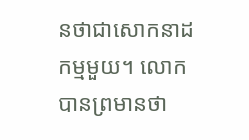នថាជាសោកនាដកម្មមួយ។ លោកបានព្រមានថា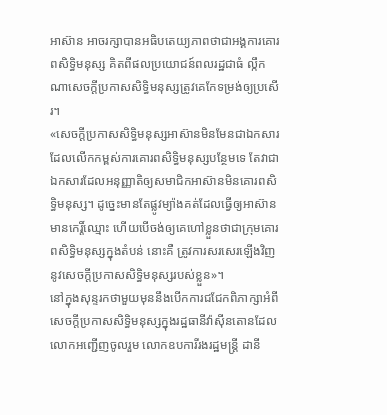អាស៊ាន អាចរក្សាបានអធិបតេយ្យភាពថាជាអង្គការគោរពសិទ្ធិមនុស្ស គិតពីផលប្រយោជន៍ពលរដ្ឋជាធំ ល្កឹកណាសេចក្តីប្រកាសសិទ្ធិមនុស្សត្រូវគេកែទម្រង់ឲ្យប្រសើរ។
«សេចក្តីប្រកាសសិទ្ធិមនុស្សអាស៊ានមិនមែនជាឯកសារដែលលើកកម្ពស់ការគោរពសិទ្ធិមនុស្សបន្ថែមទេ តែវាជាឯកសារដែលអនុញ្ញាតិឲ្យសមាជិកអាស៊ានមិនគោរពសិទ្ធិមនុស្ស។ ដូច្នេះមានតែផ្លូវម្យ៉ាងគត់ដែលធ្វើឲ្យអាស៊ានមានកេរ្តិ៍ឈ្មោះ ហើយបើចង់ឲ្យគេហៅខ្លួនថាជាក្រុមគោរពសិទ្ធិមនុស្សក្នុងតំបន់ នោះគឺ ត្រូវការសរសេរឡើងវិញនូវសេចក្តីប្រកាសសិទ្ធិមនុស្សរបស់ខ្លួន»។
នៅក្នុងសុន្ទរកថាមួយមុននឹងបើកការជជែកពិភាក្សាអំពីសេចក្តីប្រកាសសិទ្ធិមនុស្សក្នុងរដ្ឋធានីវ៉ាស៊ីនតោនដែលលោកអញ្ជើញចូលរួម លោកឧបការីរងរដ្ឋមន្ត្រី ដានី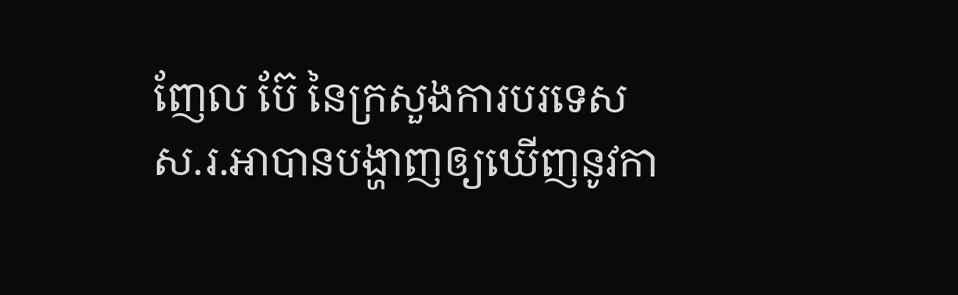ញែល ប៊ែ នៃក្រសួងការបរទេសស.រ.អាបានបង្ហាញឲ្យឃើញនូវកា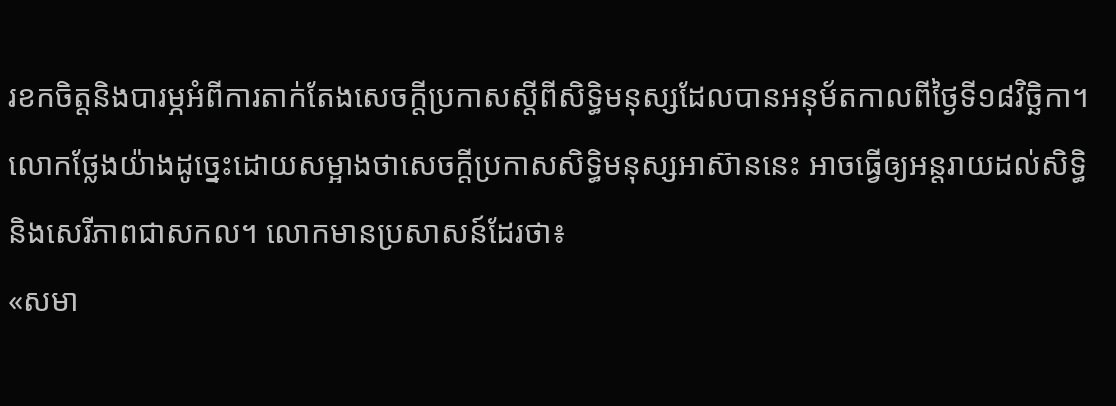រខកចិត្តនិងបារម្ភអំពីការតាក់តែងសេចក្តីប្រកាសស្តីពីសិទ្ធិមនុស្សដែលបានអនុម័តកាលពីថ្ងៃទី១៨វិច្ឆិកា។ លោកថ្លែងយ៉ាងដូច្នេះដោយសម្អាងថាសេចក្តីប្រកាសសិទ្ធិមនុស្សអាស៊ាននេះ អាចធ្វើឲ្យអន្តរាយដល់សិទ្ធិនិងសេរីភាពជាសកល។ លោកមានប្រសាសន៍ដែរថា៖
«សមា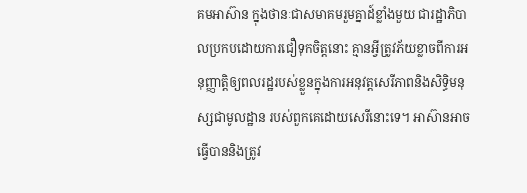គមអាស៊ាន ក្នុងថានៈជាសមាគមរួមគ្នាដ៍ខ្លាំងមួយ ជារដ្ឋាភិបាលប្រកបដោយការជឿទុកចិត្តនោះ គ្មានអ្វីត្រូវភ័យខ្លាចពីការអនុញ្ញាត្តិឲ្យពលរដ្ឋរបស់ខ្លួនក្នុងការអនុវត្តសេរីភាពនិងសិទ្ធិមនុស្សជាមូលដ្ឋាន របស់ពួកគេដោយសេរីនោះទេ។ អាស៊ានអាចធ្វើបាននិងត្រូវ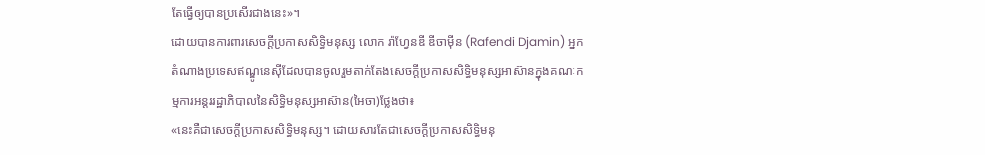តែធ្វើឲ្យបានប្រសើរជាងនេះ»។
ដោយបានការពារសេចក្តីប្រកាសសិទ្ធិមនុស្ស លោក រ៉ាហ្វែនឌី ឌីចាម៉ីន (Rafendi Djamin) អ្នកតំណាងប្រទេសឥណ្ឌូនេស៊ីដែលបានចូលរួមតាក់តែងសេចក្តីប្រកាសសិទ្ធិមនុស្សអាស៊ានក្នុងគណៈកម្មការអន្តររដ្ឋាភិបាលនៃសិទ្ធិមនុស្សអាស៊ាន(អៃចា)ថ្លែងថា៖
«នេះគឺជាសេចក្តីប្រកាសសិទ្ធិមនុស្ស។ ដោយសារតែជាសេចក្តីប្រកាសសិទ្ធិមនុ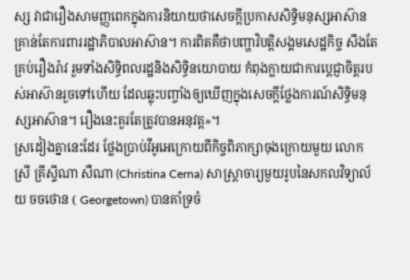ស្ស វាជារឿងសាមញ្ញពេកក្នុងការនិយាយថាសេចក្តីប្រកាសសិទ្ធិមនុស្សអាស៊ាន គ្រាន់តែការពាររដ្ឋាភិបាលអាស៊ាន។ ការពិតគឺថាបញ្ហាវិបត្តិសង្គមសេដ្ឋកិច្ច សឹងតែគ្រប់រឿងរ៉ាវ រួមទាំងសិទ្ធិពលរដ្ឋនិងសិទ្ធិនយោបាយ កំពុងក្លាយជាការប្តេជ្ញាចិត្តរបស់អាស៊ានរួចទៅហើយ ដែលឆ្លុះបញ្ចាំងឲ្យឃើញក្នុងសេចក្តីថ្លែងការណ៍សិទ្ធិមនុស្សអាស៊ាន។ រឿងនេះគួរតែត្រូវបានអនុវត្ត»។
ស្រដៀងគ្នានេះដែរ ថ្លែងប្រាប់វីអូអេក្រោយពីកិច្ចពិភាក្សាចុងក្រោយមួយ លោកស្រី គ្រីស្ទីណា សឺណា (Christina Cerna) សាស្ត្រាចារ្យមួយរូបនៃសកលវិទ្យាល័យ ចចថោន ( Georgetown) បានគាំទ្រចំ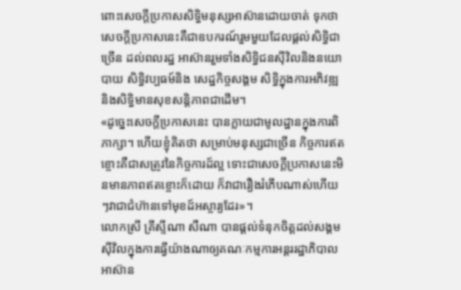ពោះសេចក្តីប្រកាសសិទ្ធិមនុស្សអាស៊ានដោយចាត់ ទុកថាសេចក្តីប្រកាសនេះគឺជាឧបករណ៍រួមមួយដែលផ្តល់សិទ្ធិជាច្រើន ដល់ពលរដ្ឋ អាស៊ានរួមទាំងសិទ្ធិជនស៊ីវិលនិងនយោបាយ សិទ្ធិវប្បធម៍និង សេដ្ឋកិច្ចសង្គម សិទ្ធិក្នុងការអភិវឌ្ឍ និងសិទ្ធិមានសុខសន្តិភាពជាដើម។
«ដូច្នេះសេចក្តីប្រកាសនេះ បានក្លាយជាមូលដ្ឋានក្នុងការពិភាក្សា។ ហើយខ្ញុំគិតថា សម្រាប់មនុស្សជាច្រើន កិច្ចការឥតខ្ចោះគឺជាសត្រូវនៃកិច្ចការដ៍ល្អ ទោះជាសេចក្តីប្រកាសនេះមិនមានភាពឥតខ្ចោះក៏ដោយ ក៏វាជារឿងរំភើបណាស់ហើយៗវាជាជំហ៊ានទៅមុខដ៍អស្ចារ្យដែរ»។
លោកស្រី គ្រីស្ទីណា សឺណា បានផ្តល់ទំនុកចិត្តដល់សង្គមស៊ីវិលក្នុងការធ្វើយ៉ាងណាឲ្យគណៈកម្មការអន្តររដ្ឋាភិបាលអាស៊ាន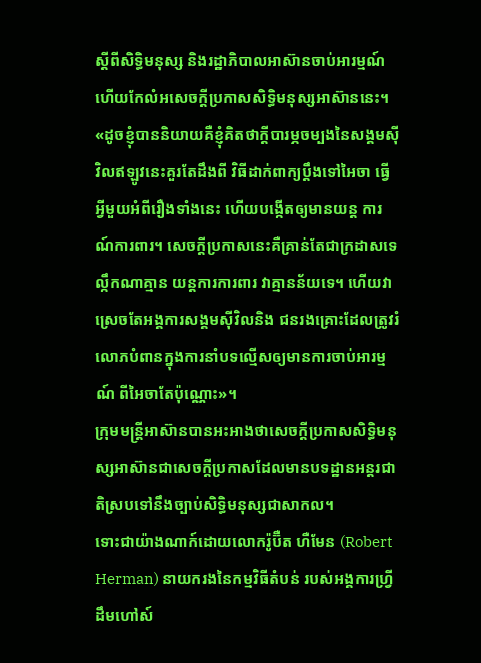ស្តីពីសិទ្ធិមនុស្ស និងរដ្ឋាភិបាលអាស៊ានចាប់អារម្មណ៍ ហើយកែលំអសេចក្តីប្រកាសសិទ្ធិមនុស្សអាស៊ាននេះ។
«ដូចខ្ញុំបាននិយាយគឺខ្ញុំគិតថាក្តីបារម្ភចម្បងនៃសង្គមស៊ីវិលឥឡូវនេះគួរតែដឹងពី វិធីដាក់ពាក្យប្តឹងទៅអៃចា ធ្វើអ្វីមួយអំពីរឿងទាំងនេះ ហើយបង្កើតឲ្យមានយន្ត ការណ៍ការពារ។ សេចក្តីប្រកាសនេះគឺគ្រាន់តែជាក្រដាសទេ ល្កឹកណាគ្មាន យន្តការការពារ វាគ្មានន័យទេ។ ហើយវាស្រេចតែអង្គការសង្គមស៊ីវិលនិង ជនរងគ្រោះដែលត្រូវរំលោភបំពានក្នុងការនាំបទល្មើសឲ្យមានការចាប់អារម្មណ៍ ពីអៃចាតែប៉ុណ្ណោះ»។
ក្រុមមន្ត្រីអាស៊ានបានអះអាងថាសេចក្តីប្រកាសសិទ្ធិមនុស្សអាស៊ានជាសេចក្តីប្រកាសដែលមានបទដ្ឋានអន្តរជាតិស្របទៅនឹងច្បាប់សិទ្ធិមនុស្សជាសាកល។
ទោះជាយ៉ាងណាក៍ដោយលោករ៉ូប៊ឺត ហឺមែន (Robert Herman) នាយករងនៃកម្មវិធីតំបន់ របស់អង្គការហ្វ្រីដឹមហៅស៍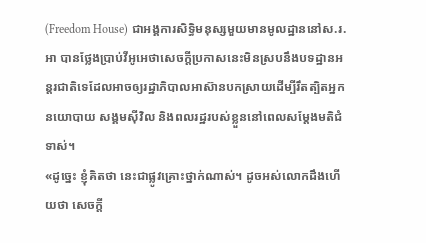(Freedom House) ជាអង្គការសិទ្ធិមនុស្សមួយមានមូលដ្ឋាននៅស.រ.អា បានថ្លែងប្រាប់វីអូអេថាសេចក្តីប្រកាសនេះមិនស្របនឹងបទដ្ឋានអន្តរជាតិទេដែលអាចឲ្យរដ្ឋាភិបាលអាស៊ានបកស្រាយដើម្បីរឹតត្បិតអ្នកនយោបាយ សង្គមស៊ីវិល និងពលរដ្ឋរបស់ខ្លួននៅពេលសម្តែងមតិជំទាស់។
«ដូច្នេះ ខ្ញុំគិតថា នេះជាផ្លូវគ្រោះថ្នាក់ណាស់។ ដូចអស់លោកដឹងហើយថា សេចក្តី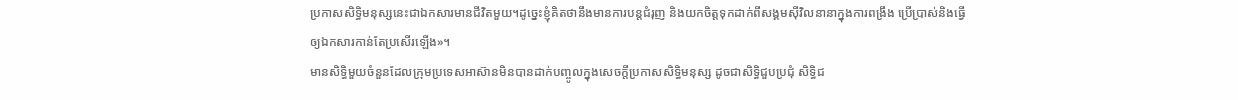ប្រកាសសិទ្ធិមនុស្សនេះជាឯកសារមានជីវិតមួយ។ដូច្នេះខ្ញុំគិតថានឹងមានការបន្តជំរុញ និងយកចិត្តទុកដាក់ពីសង្គមស៊ីវិលនានាក្នុងការពង្រឹង ប្រើប្រាស់និងធ្វើឲ្យឯកសារកាន់តែប្រសើរឡើង»។
មានសិទ្ធិមួយចំនួនដែលក្រុមប្រទេសអាស៊ានមិនបានដាក់បញ្ចូលក្នុងសេចក្តីប្រកាសសិទ្ធិមនុស្ស ដូចជាសិទ្ធិជួបប្រជុំ សិទ្ធិជ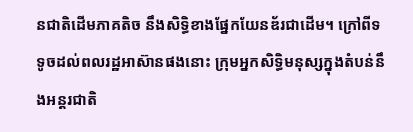នជាតិដើមភាគតិច នឹងសិទ្ធិខាងផ្នែកយែនឌ័រជាដើម។ ក្រៅពីទទូចដល់ពលរដ្ឋអាស៊ានផងនោះ ក្រុមអ្នកសិទ្ធិមនុស្សក្នុងតំបន់នឹងអន្តរជាតិ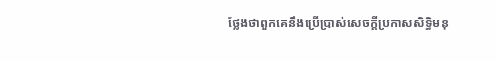ថ្លែងថាពួកគេនឹងប្រើប្រាស់សេចក្តីប្រកាសសិទ្ធិមនុ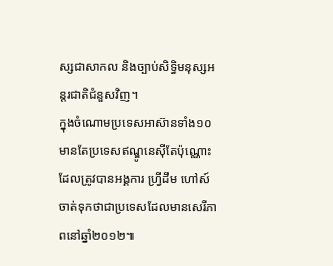ស្សជាសាកល និងច្បាប់សិទ្ធិមនុស្សអន្តរជាតិជំនួសវិញ។
ក្នុងចំណោមប្រទេសអាស៊ានទាំង១០ មានតែប្រទេសឥណ្ឌូនេស៊ីតែប៉ុណ្ណោះដែលត្រូវបានអង្គការ ហ្វ្រីដឹម ហៅស៍ ចាត់ទុកថាជាប្រទេសដែលមានសេរីភាពនៅឆ្នាំ២០១២៕